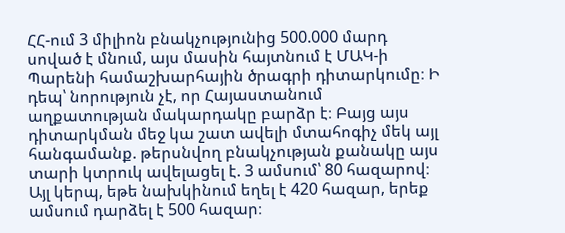ՀՀ-ում 3 միլիոն բնակչությունից 500.000 մարդ սոված է մնում, այս մասին հայտնում է ՄԱԿ-ի Պարենի համաշխարհային ծրագրի դիտարկումը։ Ի դեպ՝ նորություն չէ, որ Հայաստանում աղքատության մակարդակը բարձր է։ Բայց այս դիտարկման մեջ կա շատ ավելի մտահոգիչ մեկ այլ հանգամանք. թերսնվող բնակչության քանակը այս տարի կտրուկ ավելացել է. 3 ամսում՝ 80 հազարով։ Այլ կերպ, եթե նախկինում եղել է 420 հազար, երեք ամսում դարձել է 500 հազար։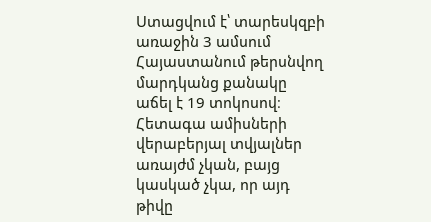Ստացվում է՝ տարեսկզբի առաջին 3 ամսում Հայաստանում թերսնվող մարդկանց քանակը աճել է 19 տոկոսով։ Հետագա ամիսների վերաբերյալ տվյալներ առայժմ չկան, բայց կասկած չկա, որ այդ թիվը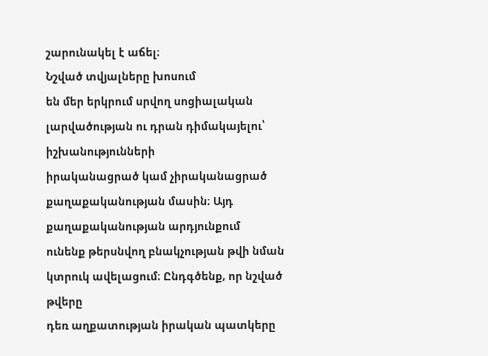շարունակել է աճել։
Նշված տվյալները խոսում
են մեր երկրում սրվող սոցիալական լարվածության ու դրան դիմակայելու՝ իշխանությունների
իրականացրած կամ չիրականացրած քաղաքականության մասին։ Այդ քաղաքականության արդյունքում
ունենք թերսնվող բնակչության թվի նման կտրուկ ավելացում։ Ընդգծենք, որ նշված թվերը
դեռ աղքատության իրական պատկերը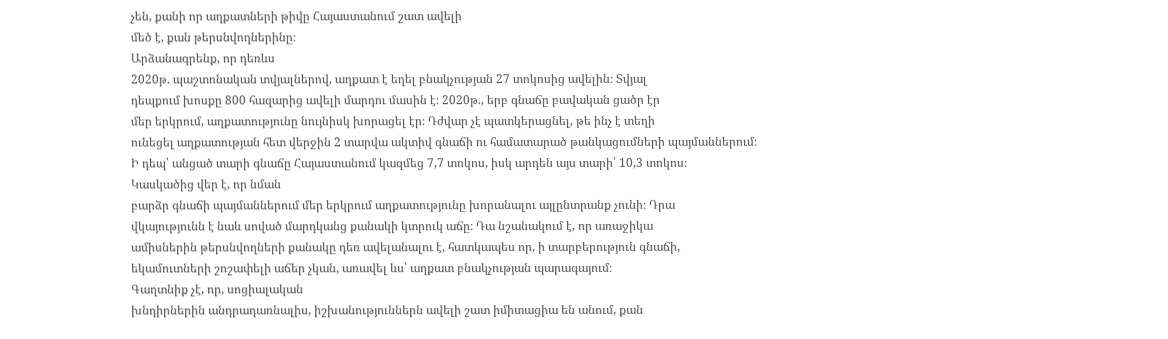չեն, քանի որ աղքատների թիվը Հայաստանում շատ ավելի
մեծ է, քան թերսնվողներինը։
Արձանագրենք, որ դեռևս
2020թ. պաշտոնական տվյալներով, աղքատ է եղել բնակչության 27 տոկոսից ավելին։ Տվյալ
դեպքում խոսքը 800 հազարից ավելի մարդու մասին է։ 2020թ., երբ գնաճը բավական ցածր էր
մեր երկրում, աղքատությունը նույնիսկ խորացել էր։ Դժվար չէ պատկերացնել, թե ինչ է տեղի
ունեցել աղքատության հետ վերջին 2 տարվա ակտիվ գնաճի ու համատարած թանկացումների պայմաններում։
Ի դեպ՝ անցած տարի գնաճը Հայաստանում կազմեց 7,7 տոկոս, իսկ արդեն այս տարի՝ 10,3 տոկոս։
Կասկածից վեր է, որ նման
բարձր գնաճի պայմաններում մեր երկրում աղքատությունը խորանալու այլընտրանք չունի։ Դրա
վկայությունն է նաև սոված մարդկանց քանակի կտրուկ աճը։ Դա նշանակում է, որ առաջիկա
ամիսներին թերսնվողների քանակը դեռ ավելանալու է, հատկապես որ, ի տարբերություն գնաճի,
եկամուտների շոշափելի աճեր չկան, առավել ևս՝ աղքատ բնակչության պարագայում։
Գաղտնիք չէ, որ, սոցիալական
խնդիրներին անդրադառնալիս, իշխանություններն ավելի շատ իմիտացիա են անում, քան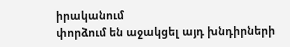իրականում
փորձում են աջակցել այդ խնդիրների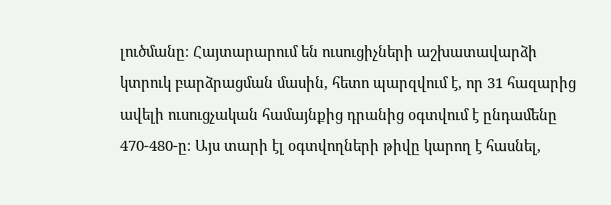լուծմանը։ Հայտարարում են ուսուցիչների աշխատավարձի
կտրուկ բարձրացման մասին, հետո պարզվում է, որ 31 հազարից ավելի ուսուցչական համայնքից դրանից օգտվում է ընդամենը 470-480-ը։ Այս տարի էլ օգտվողների թիվը կարող է հասնել,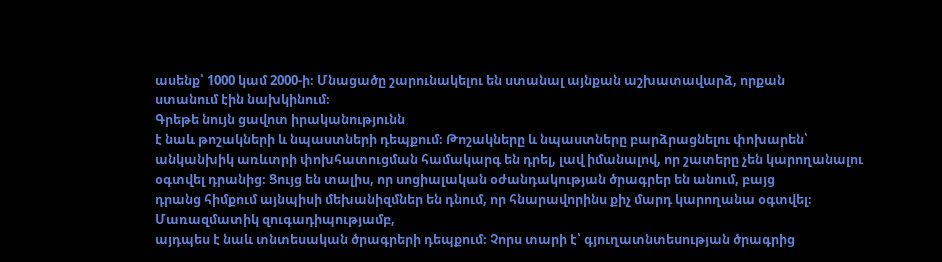ասենք՝ 1000 կամ 2000-ի։ Մնացածը շարունակելու են ստանալ այնքան աշխատավարձ, որքան
ստանում էին նախկինում։
Գրեթե նույն ցավոտ իրականությունն
է նաև թոշակների և նպաստների դեպքում։ Թոշակները և նպաստները բարձրացնելու փոխարեն՝
անկանխիկ առևտրի փոխհատուցման համակարգ են դրել, լավ իմանալով, որ շատերը չեն կարողանալու
օգտվել դրանից։ Ցույց են տալիս, որ սոցիալական օժանդակության ծրագրեր են անում, բայց
դրանց հիմքում այնպիսի մեխանիզմներ են դնում, որ հնարավորինս քիչ մարդ կարողանա օգտվել։
Մառազմատիկ զուգադիպությամբ,
այդպես է նաև տնտեսական ծրագրերի դեպքում։ Չորս տարի է՝ գյուղատնտեսության ծրագրից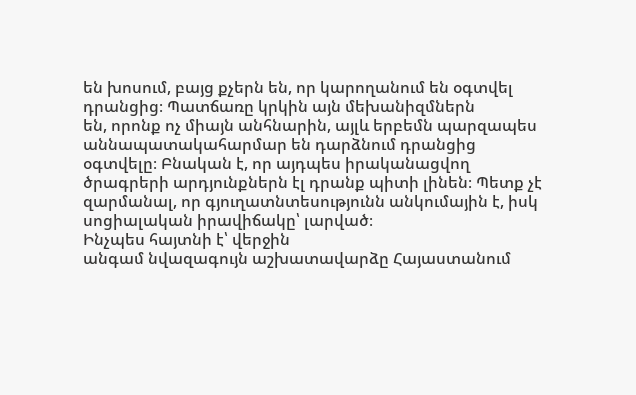են խոսում, բայց քչերն են, որ կարողանում են օգտվել դրանցից։ Պատճառը կրկին այն մեխանիզմներն
են, որոնք ոչ միայն անհնարին, այլև երբեմն պարզապես աննապատակահարմար են դարձնում դրանցից
օգտվելը։ Բնական է, որ այդպես իրականացվող ծրագրերի արդյունքներն էլ դրանք պիտի լինեն։ Պետք չէ
զարմանալ, որ գյուղատնտեսությունն անկումային է, իսկ սոցիալական իրավիճակը՝ լարված։
Ինչպես հայտնի է՝ վերջին
անգամ նվազագույն աշխատավարձը Հայաստանում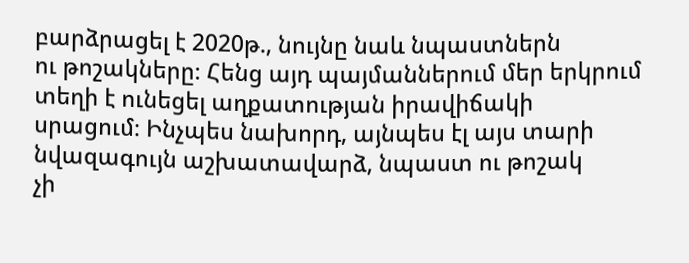բարձրացել է 2020թ., նույնը նաև նպաստներն
ու թոշակները։ Հենց այդ պայմաններում մեր երկրում տեղի է ունեցել աղքատության իրավիճակի
սրացում։ Ինչպես նախորդ, այնպես էլ այս տարի նվազագույն աշխատավարձ, նպաստ ու թոշակ
չի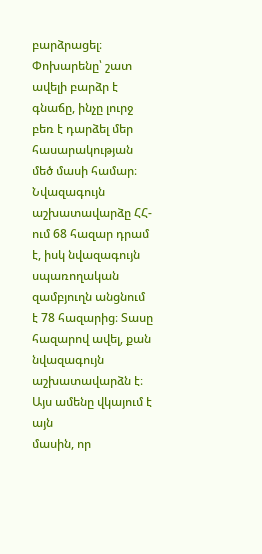բարձրացել։ Փոխարենը՝ շատ ավելի բարձր է գնաճը, ինչը լուրջ բեռ է դարձել մեր հասարակության
մեծ մասի համար։ Նվազագույն աշխատավարձը ՀՀ-ում 68 հազար դրամ է, իսկ նվազագույն սպառողական
զամբյուղն անցնում է 78 հազարից։ Տասը հազարով ավել, քան նվազագույն աշխատավարձն է։
Այս ամենը վկայում է այն
մասին, որ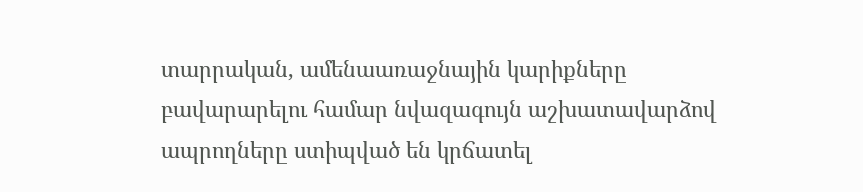տարրական, ամենաառաջնային կարիքները բավարարելու համար նվազագույն աշխատավարձով
ապրողները ստիպված են կրճատել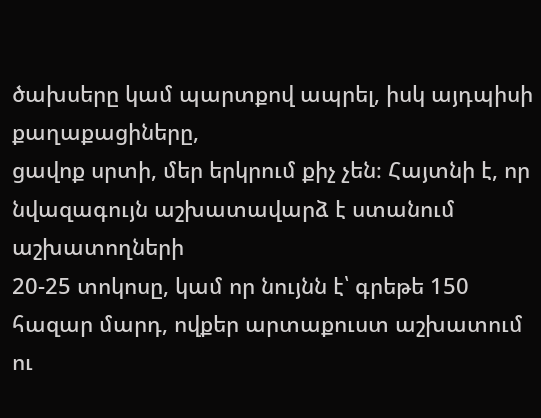ծախսերը կամ պարտքով ապրել, իսկ այդպիսի քաղաքացիները,
ցավոք սրտի, մեր երկրում քիչ չեն։ Հայտնի է, որ նվազագույն աշխատավարձ է ստանում աշխատողների
20-25 տոկոսը, կամ որ նույնն է՝ գրեթե 150 հազար մարդ, ովքեր արտաքուստ աշխատում ու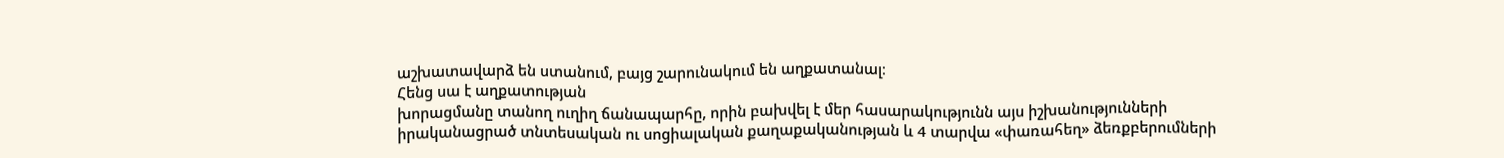աշխատավարձ են ստանում, բայց շարունակում են աղքատանալ։
Հենց սա է աղքատության
խորացմանը տանող ուղիղ ճանապարհը, որին բախվել է մեր հասարակությունն այս իշխանությունների
իրականացրած տնտեսական ու սոցիալական քաղաքականության և 4 տարվա «փառահեղ» ձեռքբերումների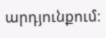արդյունքում։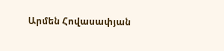Արմեն Հովասափյան